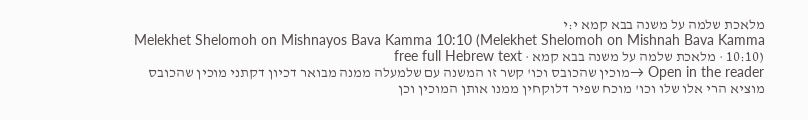מלאכת שלמה על משנה בבא קמא י:י
Melekhet Shelomoh on Mishnayos Bava Kamma 10:10 (Melekhet Shelomoh on Mishnah Bava Kamma 10:10) · מלאכת שלמה על משנה בבא קמא · free full Hebrew text
Open in the reader →מוכין שהכובס וכו' קשר זו המשנה עם שלמעלה ממנה מבואר דכיון דקתני מוכין שהכובס מוציא הרי אלו שלו וכו' מוכח שפיר דלוקחין ממנו אותן המוכין וכן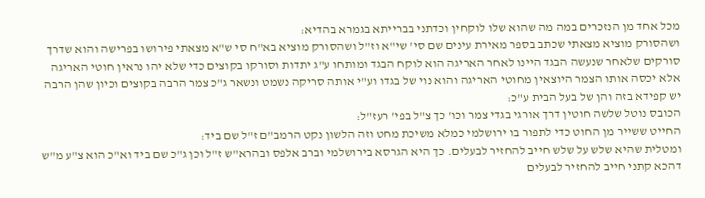מכל אחד מן הנזכרים במה מה שהוא שלו לוקחין וכדתני בברייתא בגמרא בהדיא:
ושהסורק מוציא מצאתי שכתב בספר מאירת עינים שם סי' שי"א וז"ל ושהסורק מוציא בא"ח סי ש"א מצאתי פירושו בפרישה והוא שדרך סורקים שלאחר שנעשה הבגד היינו לאחר האריגה הוא לוקח הבגד ומותחו ע"ג יתדות וסורקו בקוצים כדי שלא יהו נראין חוטי האריגה אלא יכסה אותו הצמר היוצאין מחוטי האריגה והוא נוי של בגדו וע"י אותה סריקה נשמט ונשאר ג"כ צמר הרבה בקוצים וכיון שהן הרבה יש קפידא בזה והן של בעל הבית ע"כ:
הכובס נוטל שלשה חוטין דרך אורגי בגדי צמר וכו' כך צ"ל בפי' רעז"ל:
החייט ששייר מן החוט כדי לתפור בו ירושלמי כמלא משיכת מחט וזה הלשון נקט הרמב"ם ז"ל שם ביד:
ומטלית שהיא שלש על שלש חייב להחזיר לבעלים. כך היא הגרסא בירושלמי וברב אלפס ובהרא"ש ז"ל וכן ג"כ שם ביד וא"כ הוא צ"ע מ"ש דהכא קתני חייב להחזיר לבעלים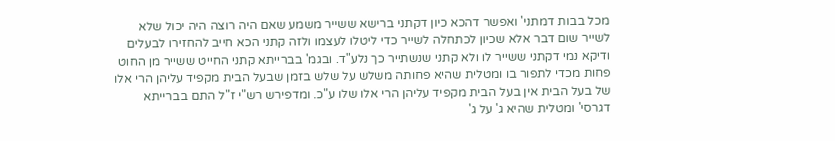מכל בבות דמתני' ואפשר דהכא כיון דקתני ברישא ששייר משמע שאם היה רוצה היה יכול שלא לשייר שום דבר אלא שכיון לכתחלה לשייר כדי ליטלו לעצמו ולזה קתני הכא חייב להחזירו לבעלים ודיקא נמי דקתני ששייר לו ולא קתני שנשתייר כך נלע"ד. ובגמ' בברייתא קתני החייט ששייר מן החוט פחות מכדי לתפור בו ומטלית שהיא פחותה משלש על שלש בזמן שבעל הבית מקפיד עליהן הרי אלו של בעל הבית אין בעל הבית מקפיד עליהן הרי אלו שלו ע"כ. ומדפירש רש"י ז"ל התם בברייתא דגרסי' ומטלית שהיא ג' על ג'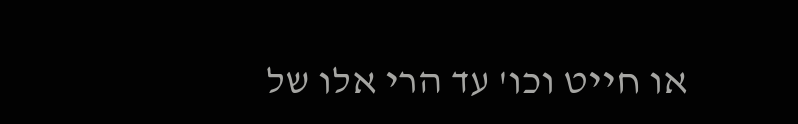או חייט וכו' עד הרי אלו של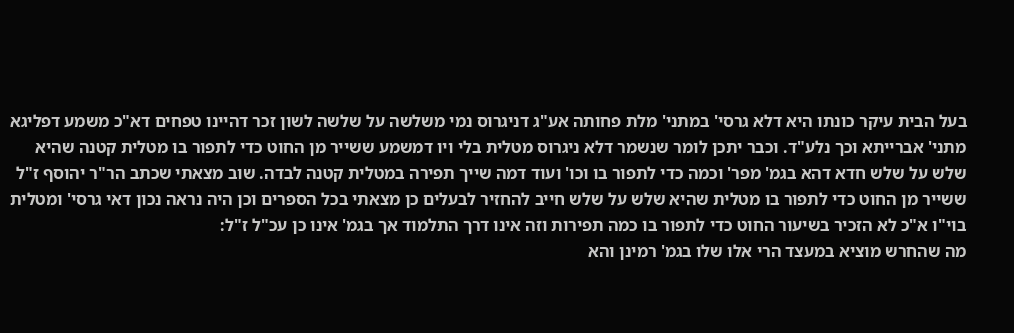בעל הבית עיקר כונתו היא דלא גרסי' במתני' מלת פחותה אע"ג דניגרוס נמי משלשה על שלשה לשון זכר דהיינו טפחים דא"כ משמע דפליגא מתני' אברייתא וכך נלע"ד. וכבר יתכן לומר שנשמר דלא ניגרוס מטלית בלי ויו דמשמע ששייר מן החוט כדי לתפור בו מטלית קטנה שהיא שלש על שלש חדא דהא בגמ' מפר' וכמה כדי לתפור בו וכו' ועוד דמה שייך תפירה במטלית קטנה לבדה. שוב מצאתי שכתב הר"ר יהוסף ז"ל ששייר מן החוט כדי לתפור בו מטלית שהיא שלש על שלש חייב להחזיר לבעלים כן מצאתי בכל הספרים וכן היה נראה נכון דאי גרסי' ומטלית בוי"ו א"כ לא הזכיר בשיעור החוט כדי לתפור בו כמה תפירות וזה אינו דרך התלמוד אך בגמ' אינו כן עכ"ל ז"ל:
מה שהחרש מוציא במעצד הרי אלו שלו בגמ' רמינן והא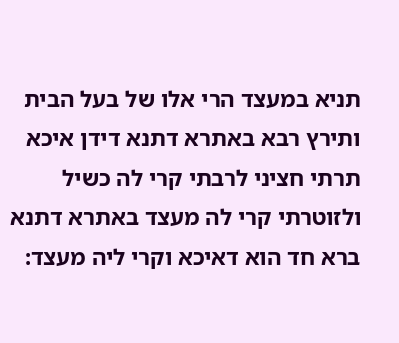תניא במעצד הרי אלו של בעל הבית ותירץ רבא באתרא דתנא דידן איכא תרתי חציני לרבתי קרי לה כשיל ולזוטרתי קרי לה מעצד באתרא דתנא ברא חד הוא דאיכא וקרי ליה מעצד: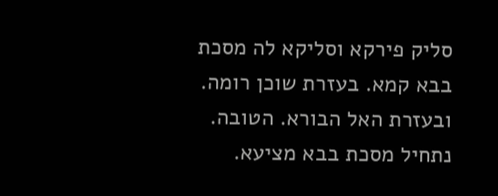סליק פירקא וסליקא לה מסכת בבא קמא. בעזרת שוכן רומה. ובעזרת האל הבורא. הטובה. נתחיל מסכת בבא מציעא.